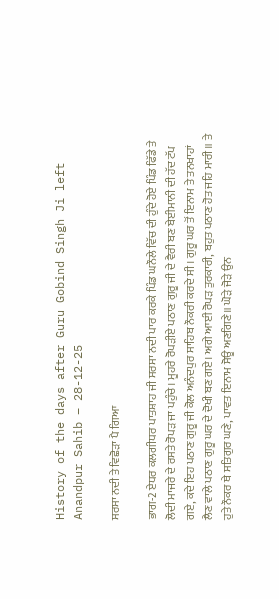History of the days after Guru Gobind Singh Ji left Anandpur Sahib – 28-12-25

ਸਰਸਾ ਨਦੀ ਤੇ ਵਿਛੋੜਾ ਪੈ ਗਿਆ

ਭਾਗ-2 ਏਧਰ ਕਲਗੀਧਰ ਪਾਤਸ਼ਾਹ ਜੀ ਸਰਸਾ ਨਦੀ ਪਾਰ ਕਰਕੇ ਪਿੰਡ ਘਨੌਲੇ ਵਿੱਚ ਦੀ ਹੁੰਦੇ ਹੋਏ ਪਿੰਡ ਫਿੱਡੇ ਤੇ ਲੋਦੀ ਮਾਜਰੇ ਦੇ ਰਸਤੇ ਰੋਪੜ ਜਾ ਪਹੁੰਚੇ। ਮੂਹਰੇ ਰੋਪੜੀਏ ਪਠਾਣ ਗੁਰੂ ਜੀ ਦੇ ਵੈਰੀ ਬਣ ਬੇਈਮਾਨੀ ਦੀ ਹੱਦ ਟੱਪ ਗਏ, ਕਦੇ ਇਹ ਪਠਾਣ ਗੁਰੂ ਜੀ ਕੋਲ ਅਨੰਦਪੁਰ ਸਾਹਿਬ ਨੌਕਰੀ ਕਰਦੇ ਸੀ। ਗੁਰੂ ਘਰ ਤੋਂ ਇਨਾਮ ਤੇ ਤਨਖਾਹਾਂ ਲੈਣ ਵਾਲੇ ਪਠਾਣ ਗੁਰੂ ਘਰ ਦੇ ਦੋਖੀ ਬਣ ਗਏ। ਅਗੇ ਆਈ ਰੋਪੜ ਤੁਰਕਾਰੀ, ਬਹੁਤ ਪਠਾਣ ਹੋਤ ਜਹਿ ਮਾਰੀ॥ ਤੇ ਹੁਤੇ ਨੌਕਰ ਥੇ ਸਤਿਗੁਰ ਘਣੇ, ਪਾਵਤ ਇਨਾਮ ਸੋਊ ਅਣਗਿਣੇ॥ ਘੋੜੇ ਜੋੜੇ ਉਨ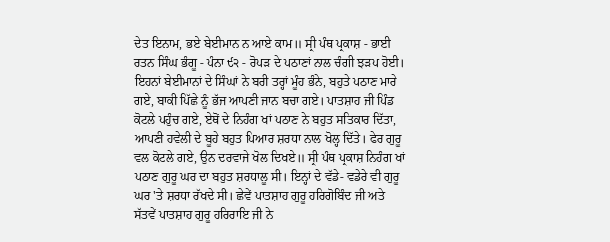ਦੇਤ ਇਨਾਮ, ਭਏ ਬੇਈਮਾਨ ਨ ਆਏ ਕਾਮ॥ ਸ੍ਰੀ ਪੰਥ ਪ੍ਰਕਾਸ਼ - ਭਾਈ ਰਤਨ ਸਿੰਘ ਭੰਗੂ - ਪੰਨਾ ੯੨ - ਰੋਪੜ ਦੇ ਪਠਾਣਾਂ ਨਾਲ ਚੰਗੀ ਝੜਪ ਹੋਈ। ਇਹਨਾਂ ਬੇਈਮਾਨਾਂ ਦੇ ਸਿੰਘਾਂ ਨੇ ਬਰੀ ਤਰ੍ਹਾਂ ਮੂੰਹ ਭੰਨੇ, ਬਹੁਤੇ ਪਠਾਣ ਮਾਰੇ ਗਏ, ਬਾਕੀ ਪਿੱਛੇ ਨੂੰ ਭੱਜ ਆਪਣੀ ਜਾਨ ਬਚਾ ਗਏ। ਪਾਤਸ਼ਾਹ ਜੀ ਪਿੰਡ ਕੋਟਲੇ ਪਹੁੰਚ ਗਏ, ਏਥੋਂ ਦੇ ਨਿਹੰਗ ਖਾਂ ਪਠਾਣ ਨੇ ਬਹੁਤ ਸਤਿਕਾਰ ਦਿੱਤਾ, ਆਪਣੀ ਹਵੇਲੀ ਦੇ ਬੂਹੇ ਬਹੁਤ ਪਿਆਰ ਸ਼ਰਧਾ ਨਾਲ ਖੋਲ੍ਹ ਦਿੱਤੇ। ਫੇਰ ਗੁਰੂ ਵਲ ਕੋਟਲੇ ਗਏ, ਉਨ ਦਰਵਾਜੇ ਖੋਲ ਦਿਖਏ॥ ਸ੍ਰੀ ਪੰਥ ਪ੍ਰਕਾਸ਼ ਨਿਹੰਗ ਖਾਂ ਪਠਾਣ ਗੁਰੂ ਘਰ ਦਾ ਬਹੁਤ ਸ਼ਰਧਾਲੂ ਸੀ। ਇਨ੍ਹਾਂ ਦੇ ਵੱਡੇ- ਵਡੇਰੇ ਵੀ ਗੁਰੂ ਘਰ 'ਤੇ ਸ਼ਰਧਾ ਰੱਖਦੇ ਸੀ। ਛੇਵੇਂ ਪਾਤਸ਼ਾਹ ਗੁਰੂ ਹਰਿਗੋਬਿੰਦ ਜੀ ਅਤੇ ਸੱਤਵੇਂ ਪਾਤਸ਼ਾਹ ਗੁਰੂ ਹਰਿਰਾਇ ਜੀ ਨੇ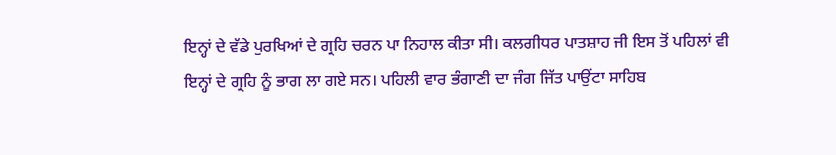ਇਨ੍ਹਾਂ ਦੇ ਵੱਡੇ ਪੁਰਖਿਆਂ ਦੇ ਗ੍ਰਹਿ ਚਰਨ ਪਾ ਨਿਹਾਲ ਕੀਤਾ ਸੀ। ਕਲਗੀਧਰ ਪਾਤਸ਼ਾਹ ਜੀ ਇਸ ਤੋਂ ਪਹਿਲਾਂ ਵੀ ਇਨ੍ਹਾਂ ਦੇ ਗ੍ਰਹਿ ਨੂੰ ਭਾਗ ਲਾ ਗਏ ਸਨ। ਪਹਿਲੀ ਵਾਰ ਭੰਗਾਣੀ ਦਾ ਜੰਗ ਜਿੱਤ ਪਾਉਂਟਾ ਸਾਹਿਬ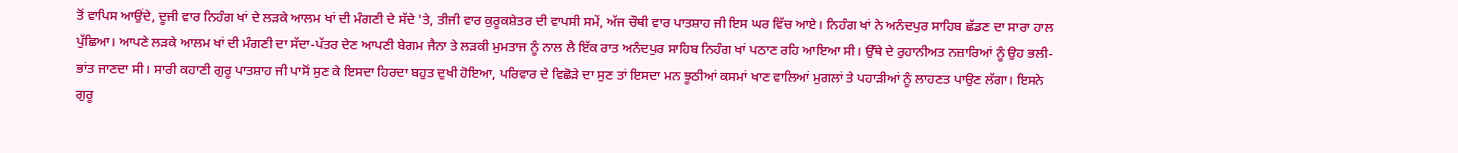ਤੋਂ ਵਾਪਿਸ ਆਉਂਦੇ, ਦੂਜੀ ਵਾਰ ਨਿਹੰਗ ਖਾਂ ਦੇ ਲੜਕੇ ਆਲਮ ਖਾਂ ਦੀ ਮੰਗਣੀ ਦੇ ਸੱਦੇ 'ਤੇ, ਤੀਜੀ ਵਾਰ ਕੁਰੂਕਸ਼ੇਤਰ ਦੀ ਵਾਪਸੀ ਸਮੇਂ, ਅੱਜ ਚੌਥੀ ਵਾਰ ਪਾਤਸ਼ਾਹ ਜੀ ਇਸ ਘਰ ਵਿੱਚ ਆਏ। ਨਿਹੰਗ ਖਾਂ ਨੇ ਅਨੰਦਪੁਰ ਸਾਹਿਬ ਛੱਡਣ ਦਾ ਸਾਰਾ ਹਾਲ ਪੁੱਛਿਆ। ਆਪਣੇ ਲੜਕੇ ਆਲਮ ਖਾਂ ਦੀ ਮੰਗਣੀ ਦਾ ਸੱਦਾ-ਪੱਤਰ ਦੇਣ ਆਪਣੀ ਬੇਗਮ ਜੈਨਾ ਤੇ ਲੜਕੀ ਮੁਮਤਾਜ ਨੂੰ ਨਾਲ ਲੈ ਇੱਕ ਰਾਤ ਅਨੰਦਪੁਰ ਸਾਹਿਬ ਨਿਹੰਗ ਖਾਂ ਪਠਾਣ ਰਹਿ ਆਇਆ ਸੀ। ਉੱਥੇ ਦੇ ਰੁਹਾਨੀਅਤ ਨਜ਼ਾਰਿਆਂ ਨੂੰ ਉਹ ਭਲੀ-ਭਾਂਤ ਜਾਣਦਾ ਸੀ। ਸਾਰੀ ਕਹਾਣੀ ਗੁਰੂ ਪਾਤਸ਼ਾਹ ਜੀ ਪਾਸੋਂ ਸੁਣ ਕੇ ਇਸਦਾ ਹਿਰਦਾ ਬਹੁਤ ਦੁਖੀ ਹੋਇਆ, ਪਰਿਵਾਰ ਦੇ ਵਿਛੋੜੇ ਦਾ ਸੁਣ ਤਾਂ ਇਸਦਾ ਮਨ ਝੂਠੀਆਂ ਕਸਮਾਂ ਖਾਣ ਵਾਲਿਆਂ ਮੁਗਲਾਂ ਤੇ ਪਹਾੜੀਆਂ ਨੂੰ ਲਾਹਣਤ ਪਾਉਣ ਲੱਗਾ। ਇਸਨੇ ਗੁਰੂ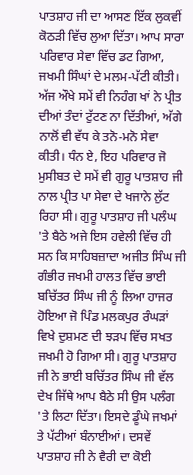ਪਾਤਸ਼ਾਹ ਜੀ ਦਾ ਆਸਣ ਇੱਕ ਲੁਕਵੀਂ ਕੋਠੜੀ ਵਿੱਚ ਲੁਆ ਦਿੱਤਾ। ਆਪ ਸਾਰਾ ਪਰਿਵਾਰ ਸੇਵਾ ਵਿੱਚ ਡਟ ਗਿਆ, ਜਖਮੀ ਸਿੰਘਾਂ ਦੇ ਮਲਮ-ਪੱਟੀ ਕੀਤੀ। ਅੱਜ ਔਖੇ ਸਮੇਂ ਵੀ ਨਿਹੰਗ ਖਾਂ ਨੇ ਪ੍ਰੀਤ ਦੀਆਂ ਤੰਦਾਂ ਟੁੱਟਣ ਨਾ ਦਿੱਤੀਆਂ, ਅੱਗੇ ਨਾਲੋਂ ਵੀ ਵੱਧ ਕੇ ਤਨੋ-ਮਨੋ ਸੇਵਾ ਕੀਤੀ। ਧੰਨ ਏ, ਇਹ ਪਰਿਵਾਰ ਜੋ ਮੁਸੀਬਤ ਦੇ ਸਮੇਂ ਵੀ ਗੁਰੂ ਪਾਤਸ਼ਾਹ ਜੀ ਨਾਲ ਪ੍ਰੀਤ ਪਾ ਸੇਵਾ ਦੇ ਖਜਾਨੇ ਲੁੱਟ ਰਿਹਾ ਸੀ। ਗੁਰੂ ਪਾਤਸ਼ਾਹ ਜੀ ਪਲੰਘ 'ਤੇ ਬੈਠੇ ਅਜੇ ਇਸ ਹਵੇਲੀ ਵਿੱਚ ਹੀ ਸਨ ਕਿ ਸਾਹਿਬਜ਼ਾਦਾ ਅਜੀਤ ਸਿੰਘ ਜੀ ਗੰਭੀਰ ਜਖਮੀ ਹਾਲਤ ਵਿੱਚ ਭਾਈ ਬਚਿੱਤਰ ਸਿੰਘ ਜੀ ਨੂੰ ਲਿਆ ਹਾਜਰ ਹੋਇਆ ਜੋ ਪਿੰਡ ਮਲਕਪੁਰ ਰੰਘੜਾਂ ਵਿਖੇ ਦੁਸ਼ਮਣ ਦੀ ਝੜਪ ਵਿੱਚ ਸਖਤ ਜਖਮੀ ਹੋ ਗਿਆ ਸੀ। ਗੁਰੂ ਪਾਤਸ਼ਾਹ ਜੀ ਨੇ ਭਾਈ ਬਚਿੱਤਰ ਸਿੰਘ ਜੀ ਵੱਲ ਦੇਖ ਜਿੱਥੇ ਆਪ ਬੈਠੇ ਸੀ ਉਸ ਪਲੰਗ 'ਤੇ ਲਿਟਾ ਦਿੱਤਾ। ਇਸਦੇ ਡੂੰਘੇ ਜਖਮਾਂ ਤੇ ਪੱਟੀਆਂ ਬੰਨਾਈਆਂ। ਦਸਵੇਂ ਪਾਤਸ਼ਾਹ ਜੀ ਨੇ ਵੈਰੀ ਦਾ ਕੋਈ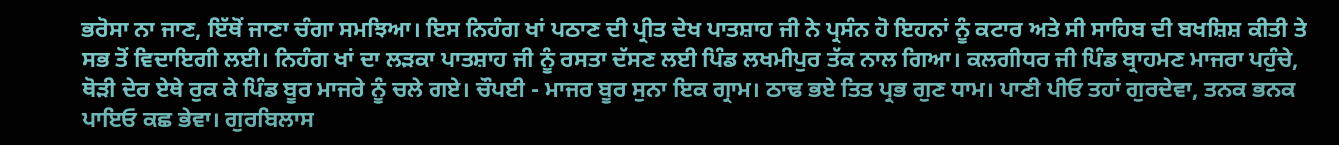ਭਰੋਸਾ ਨਾ ਜਾਣ, ਇੱਥੋਂ ਜਾਣਾ ਚੰਗਾ ਸਮਝਿਆ। ਇਸ ਨਿਹੰਗ ਖਾਂ ਪਠਾਣ ਦੀ ਪ੍ਰੀਤ ਦੇਖ ਪਾਤਸ਼ਾਹ ਜੀ ਨੇ ਪ੍ਰਸੰਨ ਹੋ ਇਹਨਾਂ ਨੂੰ ਕਟਾਰ ਅਤੇ ਸੀ ਸਾਹਿਬ ਦੀ ਬਖਸ਼ਿਸ਼ ਕੀਤੀ ਤੇ ਸਭ ਤੋਂ ਵਿਦਾਇਗੀ ਲਈ। ਨਿਹੰਗ ਖਾਂ ਦਾ ਲੜਕਾ ਪਾਤਸ਼ਾਹ ਜੀ ਨੂੰ ਰਸਤਾ ਦੱਸਣ ਲਈ ਪਿੰਡ ਲਖਮੀਪੁਰ ਤੱਕ ਨਾਲ ਗਿਆ। ਕਲਗੀਧਰ ਜੀ ਪਿੰਡ ਬ੍ਰਾਹਮਣ ਮਾਜਰਾ ਪਹੁੰਚੇ, ਥੋੜੀ ਦੇਰ ਏਥੇ ਰੁਕ ਕੇ ਪਿੰਡ ਬੂਰ ਮਾਜਰੇ ਨੂੰ ਚਲੇ ਗਏ। ਚੌਪਈ - ਮਾਜਰ ਬੂਰ ਸੁਨਾ ਇਕ ਗ੍ਰਾਮ। ਠਾਢ ਭਏ ਤਿਤ ਪ੍ਰਭ ਗੁਣ ਧਾਮ। ਪਾਣੀ ਪੀਓ ਤਹਾਂ ਗੁਰਦੇਵਾ, ਤਨਕ ਭਨਕ ਪਾਇਓ ਕਛ ਭੇਵਾ। ਗੁਰਬਿਲਾਸ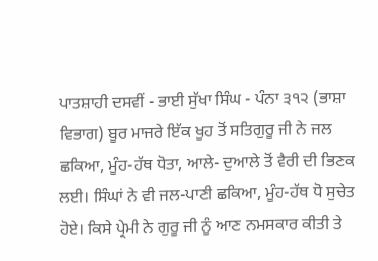ਪਾਤਸ਼ਾਹੀ ਦਸਵੀਂ - ਭਾਈ ਸੁੱਖਾ ਸਿੰਘ - ਪੰਨਾ ੩੧੨ (ਭਾਸ਼ਾ ਵਿਭਾਗ) ਬੂਰ ਮਾਜਰੇ ਇੱਕ ਖੂਹ ਤੋਂ ਸਤਿਗੁਰੂ ਜੀ ਨੇ ਜਲ ਛਕਿਆ, ਮੂੰਹ-ਹੱਥ ਧੋਤਾ, ਆਲੇ- ਦੁਆਲੇ ਤੋਂ ਵੈਰੀ ਦੀ ਭਿਣਕ ਲਈ। ਸਿੰਘਾਂ ਨੇ ਵੀ ਜਲ-ਪਾਣੀ ਛਕਿਆ, ਮੂੰਹ-ਹੱਥ ਧੋ ਸੁਚੇਤ ਹੋਏ। ਕਿਸੇ ਪ੍ਰੇਮੀ ਨੇ ਗੁਰੂ ਜੀ ਨੂੰ ਆਣ ਨਮਸਕਾਰ ਕੀਤੀ ਤੇ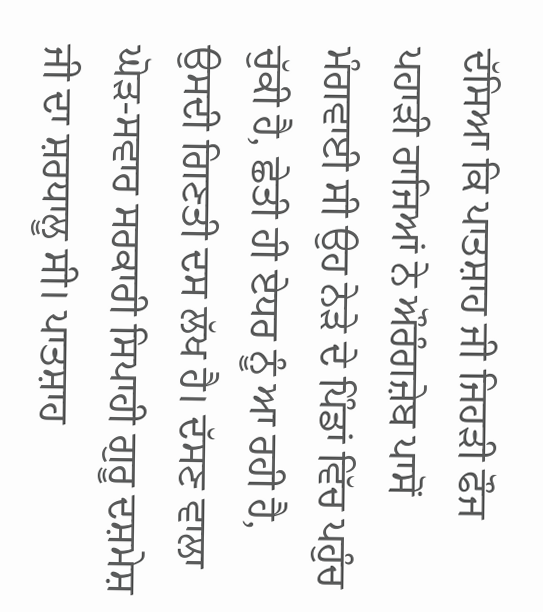ਦੱਸਿਆ ਕਿ ਪਾਤਸ਼ਾਹ ਜੀ ਜਿਹੜੀ ਫੌਜ ਪਹਾੜੀ ਰਾਜਿਆਂ ਨੇ ਔਰੰਗਜ਼ੇਬ ਪਾਸੋਂ ਮੰਗਵਾਈ ਸੀ ਉਹ ਨੇੜੇ ਦੇ ਪਿੰਡਾਂ ਵਿੱਚ ਪਹੁੰਚ ਚੁੱਕੀ ਹੈ, ਛੇਤੀ ਹੀ ਏਧਰ ਨੂੰ ਆ ਰਹੀ ਹੈ, ਉਸਦੀ ਗਿਣਤੀ ਦਸ ਲੱਖ ਹੈ। ਦੱਸਣ ਵਾਲਾ ਘੋੜ-ਸਵਾਰ ਸਰਕਾਰੀ ਸਿਪਾਹੀ ਗੁਰੂ ਦਸ਼ਮੇਸ਼ ਜੀ ਦਾ ਸ਼ਰਧਾਲੂ ਸੀ। ਪਾਤਸ਼ਾਹ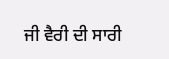ਜੀ ਵੈਰੀ ਦੀ ਸਾਰੀ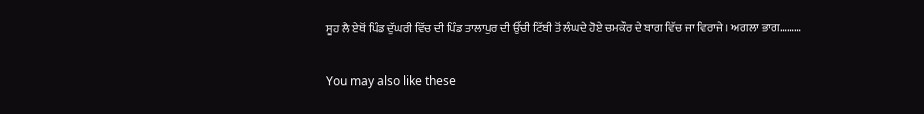ਸੂਹ ਲੈ ਏਥੋਂ ਪਿੰਡ ਦੁੱਘਰੀ ਵਿੱਚ ਦੀ ਪਿੰਡ ਤਾਲਾਪੁਰ ਦੀ ਉੱਚੀ ਟਿੱਬੀ ਤੋਂ ਲੰਘਦੇ ਹੋਏ ਚਮਕੌਰ ਦੇ ਬਾਗ ਵਿੱਚ ਜਾ ਵਿਰਾਜੇ। ਅਗਲਾ ਭਾਗ………

You may also like these